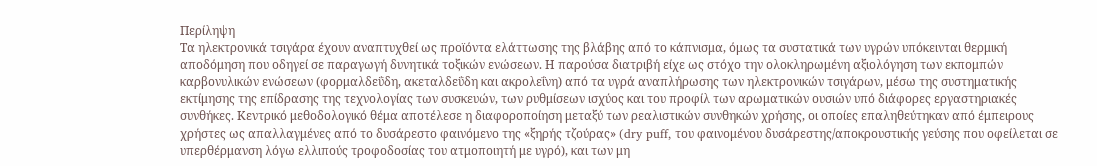Περίληψη
Τα ηλεκτρονικά τσιγάρα έχουν αναπτυχθεί ως προϊόντα ελάττωσης της βλάβης από το κάπνισμα, όμως τα συστατικά των υγρών υπόκεινται θερμική αποδόμηση που οδηγεί σε παραγωγή δυνητικά τοξικών ενώσεων. Η παρούσα διατριβή είχε ως στόχο την ολοκληρωμένη αξιολόγηση των εκπομπών καρβονυλικών ενώσεων (φορμαλδεΰδη, ακεταλδεΰδη και ακρολεΐνη) από τα υγρά αναπλήρωσης των ηλεκτρονικών τσιγάρων, μέσω της συστηματικής εκτίμησης της επίδρασης της τεχνολογίας των συσκευών, των ρυθμίσεων ισχύος και του προφίλ των αρωματικών ουσιών υπό διάφορες εργαστηριακές συνθήκες. Κεντρικό μεθοδολογικό θέμα αποτέλεσε η διαφοροποίηση μεταξύ των ρεαλιστικών συνθηκών χρήσης, οι οποίες επαληθεύτηκαν από έμπειρους χρήστες ως απαλλαγμένες από το δυσάρεστο φαινόμενο της «ξηρής τζούρας» (dry puff, του φαινομένου δυσάρεστης/αποκρουστικής γεύσης που οφείλεται σε υπερθέρμανση λόγω ελλιπούς τροφοδοσίας του ατμοποιητή με υγρό), και των μη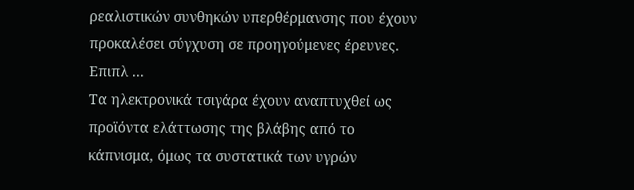ρεαλιστικών συνθηκών υπερθέρμανσης που έχουν προκαλέσει σύγχυση σε προηγούμενες έρευνες. Επιπλ ...
Τα ηλεκτρονικά τσιγάρα έχουν αναπτυχθεί ως προϊόντα ελάττωσης της βλάβης από το κάπνισμα, όμως τα συστατικά των υγρών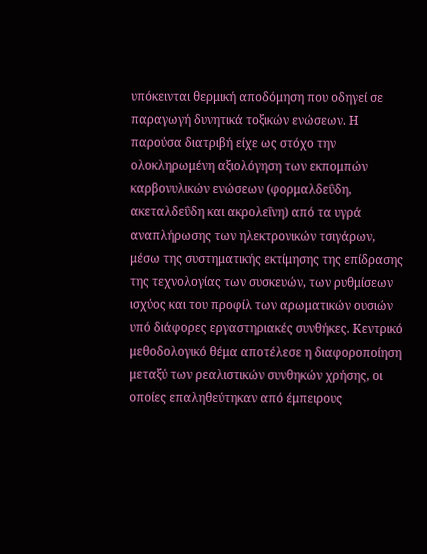υπόκεινται θερμική αποδόμηση που οδηγεί σε παραγωγή δυνητικά τοξικών ενώσεων. Η παρούσα διατριβή είχε ως στόχο την ολοκληρωμένη αξιολόγηση των εκπομπών καρβονυλικών ενώσεων (φορμαλδεΰδη, ακεταλδεΰδη και ακρολεΐνη) από τα υγρά αναπλήρωσης των ηλεκτρονικών τσιγάρων, μέσω της συστηματικής εκτίμησης της επίδρασης της τεχνολογίας των συσκευών, των ρυθμίσεων ισχύος και του προφίλ των αρωματικών ουσιών υπό διάφορες εργαστηριακές συνθήκες. Κεντρικό μεθοδολογικό θέμα αποτέλεσε η διαφοροποίηση μεταξύ των ρεαλιστικών συνθηκών χρήσης, οι οποίες επαληθεύτηκαν από έμπειρους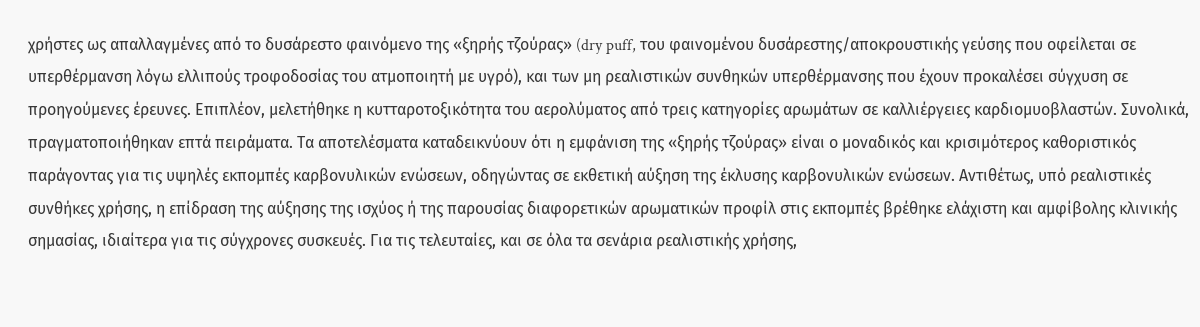χρήστες ως απαλλαγμένες από το δυσάρεστο φαινόμενο της «ξηρής τζούρας» (dry puff, του φαινομένου δυσάρεστης/αποκρουστικής γεύσης που οφείλεται σε υπερθέρμανση λόγω ελλιπούς τροφοδοσίας του ατμοποιητή με υγρό), και των μη ρεαλιστικών συνθηκών υπερθέρμανσης που έχουν προκαλέσει σύγχυση σε προηγούμενες έρευνες. Επιπλέον, μελετήθηκε η κυτταροτοξικότητα του αερολύματος από τρεις κατηγορίες αρωμάτων σε καλλιέργειες καρδιομυοβλαστών. Συνολικά, πραγματοποιήθηκαν επτά πειράματα. Τα αποτελέσματα καταδεικνύουν ότι η εμφάνιση της «ξηρής τζούρας» είναι ο μοναδικός και κρισιμότερος καθοριστικός παράγοντας για τις υψηλές εκπομπές καρβονυλικών ενώσεων, οδηγώντας σε εκθετική αύξηση της έκλυσης καρβονυλικών ενώσεων. Αντιθέτως, υπό ρεαλιστικές συνθήκες χρήσης, η επίδραση της αύξησης της ισχύος ή της παρουσίας διαφορετικών αρωματικών προφίλ στις εκπομπές βρέθηκε ελάχιστη και αμφίβολης κλινικής σημασίας, ιδιαίτερα για τις σύγχρονες συσκευές. Για τις τελευταίες, και σε όλα τα σενάρια ρεαλιστικής χρήσης,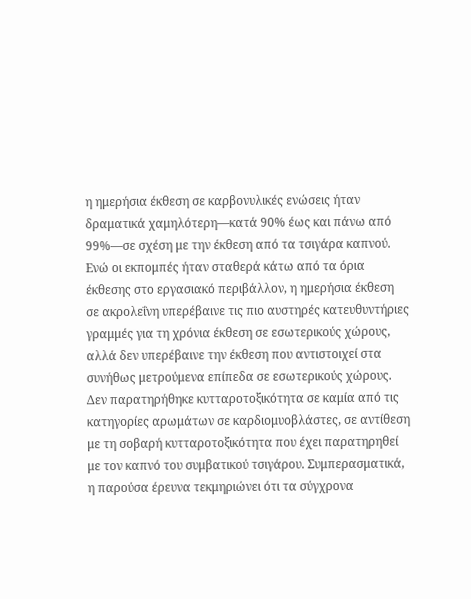η ημερήσια έκθεση σε καρβονυλικές ενώσεις ήταν δραματικά χαμηλότερη—κατά 90% έως και πάνω από 99%—σε σχέση με την έκθεση από τα τσιγάρα καπνού. Ενώ οι εκπομπές ήταν σταθερά κάτω από τα όρια έκθεσης στο εργασιακό περιβάλλον, η ημερήσια έκθεση σε ακρολεΐνη υπερέβαινε τις πιο αυστηρές κατευθυντήριες γραμμές για τη χρόνια έκθεση σε εσωτερικούς χώρους, αλλά δεν υπερέβαινε την έκθεση που αντιστοιχεί στα συνήθως μετρούμενα επίπεδα σε εσωτερικούς χώρους. Δεν παρατηρήθηκε κυτταροτοξικότητα σε καμία από τις κατηγορίες αρωμάτων σε καρδιομυοβλάστες, σε αντίθεση με τη σοβαρή κυτταροτοξικότητα που έχει παρατηρηθεί με τον καπνό του συμβατικού τσιγάρου. Συμπερασματικά, η παρούσα έρευνα τεκμηριώνει ότι τα σύγχρονα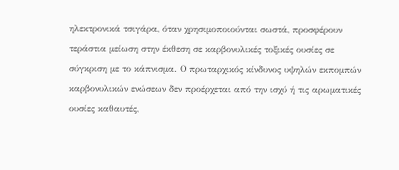ηλεκτρονικά τσιγάρα, όταν χρησιμοποιούνται σωστά, προσφέρουν τεράστια μείωση στην έκθεση σε καρβονυλικές τοξικές ουσίες σε σύγκριση με το κάπνισμα. Ο πρωταρχικός κίνδυνος υψηλών εκπομπών καρβονυλικών ενώσεων δεν προέρχεται από την ισχύ ή τις αρωματικές ουσίες καθαυτές,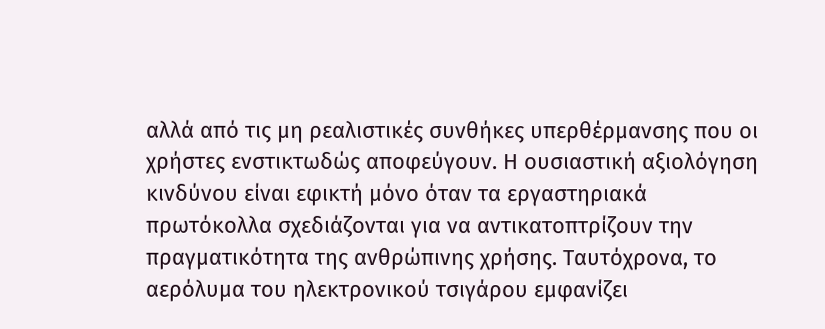αλλά από τις μη ρεαλιστικές συνθήκες υπερθέρμανσης που οι χρήστες ενστικτωδώς αποφεύγουν. Η ουσιαστική αξιολόγηση κινδύνου είναι εφικτή μόνο όταν τα εργαστηριακά πρωτόκολλα σχεδιάζονται για να αντικατοπτρίζουν την πραγματικότητα της ανθρώπινης χρήσης. Ταυτόχρονα, το αερόλυμα του ηλεκτρονικού τσιγάρου εμφανίζει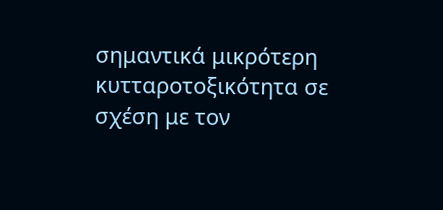σημαντικά μικρότερη κυτταροτοξικότητα σε σχέση με τον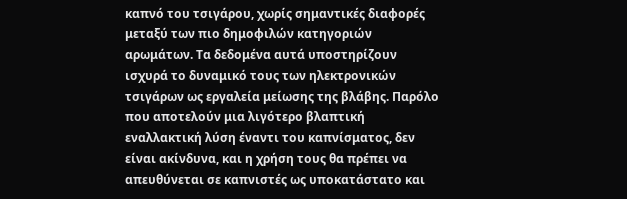καπνό του τσιγάρου, χωρίς σημαντικές διαφορές μεταξύ των πιο δημοφιλών κατηγοριών αρωμάτων. Τα δεδομένα αυτά υποστηρίζουν ισχυρά το δυναμικό τους των ηλεκτρονικών τσιγάρων ως εργαλεία μείωσης της βλάβης. Παρόλο που αποτελούν μια λιγότερο βλαπτική εναλλακτική λύση έναντι του καπνίσματος, δεν είναι ακίνδυνα, και η χρήση τους θα πρέπει να απευθύνεται σε καπνιστές ως υποκατάστατο και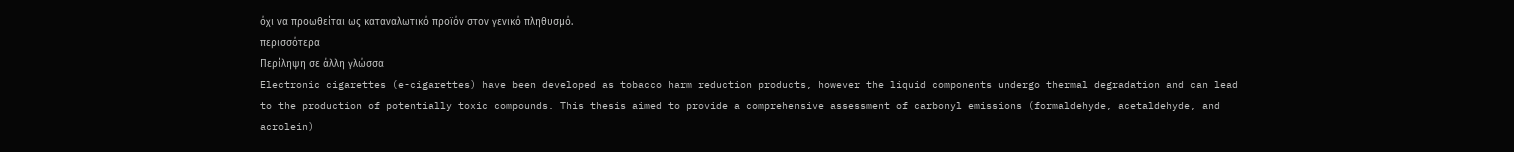όχι να προωθείται ως καταναλωτικό προϊόν στον γενικό πληθυσμό.
περισσότερα
Περίληψη σε άλλη γλώσσα
Electronic cigarettes (e-cigarettes) have been developed as tobacco harm reduction products, however the liquid components undergo thermal degradation and can lead to the production of potentially toxic compounds. This thesis aimed to provide a comprehensive assessment of carbonyl emissions (formaldehyde, acetaldehyde, and acrolein)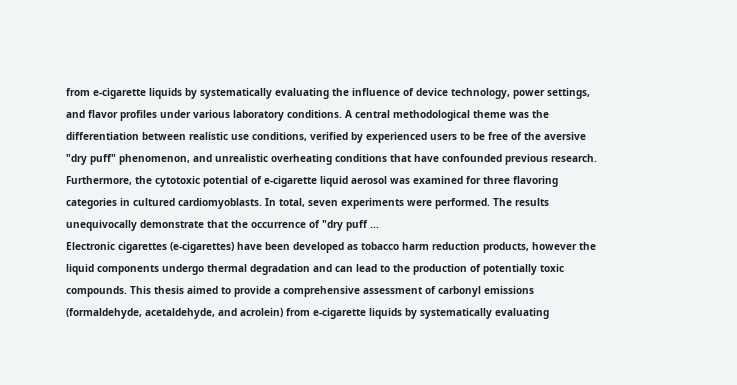from e-cigarette liquids by systematically evaluating the influence of device technology, power settings, and flavor profiles under various laboratory conditions. A central methodological theme was the differentiation between realistic use conditions, verified by experienced users to be free of the aversive "dry puff" phenomenon, and unrealistic overheating conditions that have confounded previous research. Furthermore, the cytotoxic potential of e-cigarette liquid aerosol was examined for three flavoring categories in cultured cardiomyoblasts. In total, seven experiments were performed. The results unequivocally demonstrate that the occurrence of "dry puff ...
Electronic cigarettes (e-cigarettes) have been developed as tobacco harm reduction products, however the liquid components undergo thermal degradation and can lead to the production of potentially toxic compounds. This thesis aimed to provide a comprehensive assessment of carbonyl emissions (formaldehyde, acetaldehyde, and acrolein) from e-cigarette liquids by systematically evaluating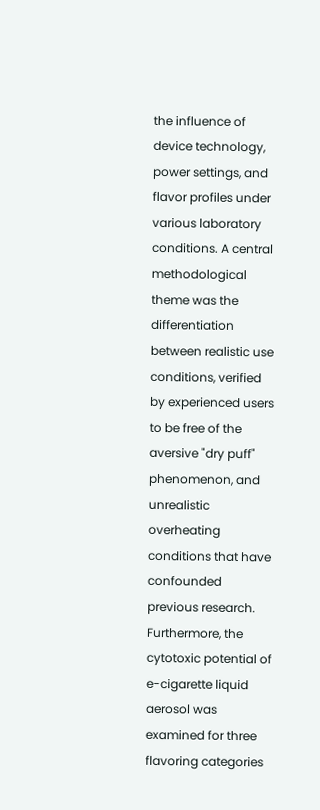the influence of device technology, power settings, and flavor profiles under various laboratory conditions. A central methodological theme was the differentiation between realistic use conditions, verified by experienced users to be free of the aversive "dry puff" phenomenon, and unrealistic overheating conditions that have confounded previous research. Furthermore, the cytotoxic potential of e-cigarette liquid aerosol was examined for three flavoring categories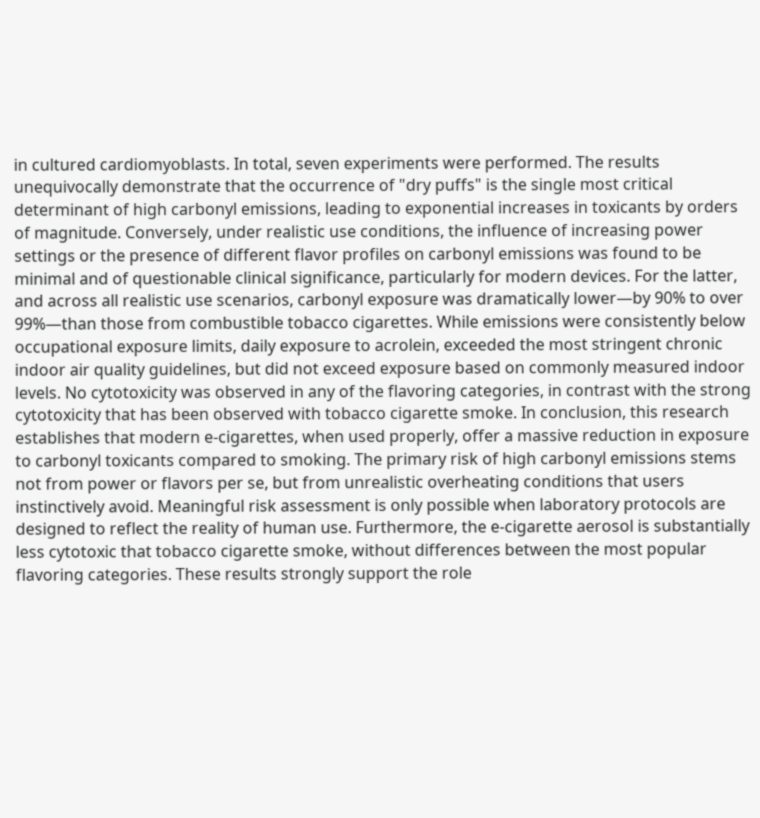in cultured cardiomyoblasts. In total, seven experiments were performed. The results unequivocally demonstrate that the occurrence of "dry puffs" is the single most critical determinant of high carbonyl emissions, leading to exponential increases in toxicants by orders of magnitude. Conversely, under realistic use conditions, the influence of increasing power settings or the presence of different flavor profiles on carbonyl emissions was found to be minimal and of questionable clinical significance, particularly for modern devices. For the latter, and across all realistic use scenarios, carbonyl exposure was dramatically lower—by 90% to over 99%—than those from combustible tobacco cigarettes. While emissions were consistently below occupational exposure limits, daily exposure to acrolein, exceeded the most stringent chronic indoor air quality guidelines, but did not exceed exposure based on commonly measured indoor levels. No cytotoxicity was observed in any of the flavoring categories, in contrast with the strong cytotoxicity that has been observed with tobacco cigarette smoke. In conclusion, this research establishes that modern e-cigarettes, when used properly, offer a massive reduction in exposure to carbonyl toxicants compared to smoking. The primary risk of high carbonyl emissions stems not from power or flavors per se, but from unrealistic overheating conditions that users instinctively avoid. Meaningful risk assessment is only possible when laboratory protocols are designed to reflect the reality of human use. Furthermore, the e-cigarette aerosol is substantially less cytotoxic that tobacco cigarette smoke, without differences between the most popular flavoring categories. These results strongly support the role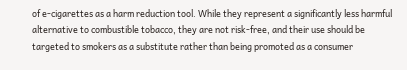of e-cigarettes as a harm reduction tool. While they represent a significantly less harmful alternative to combustible tobacco, they are not risk-free, and their use should be targeted to smokers as a substitute rather than being promoted as a consumer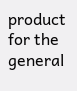product for the general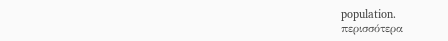population.
περισσότερα